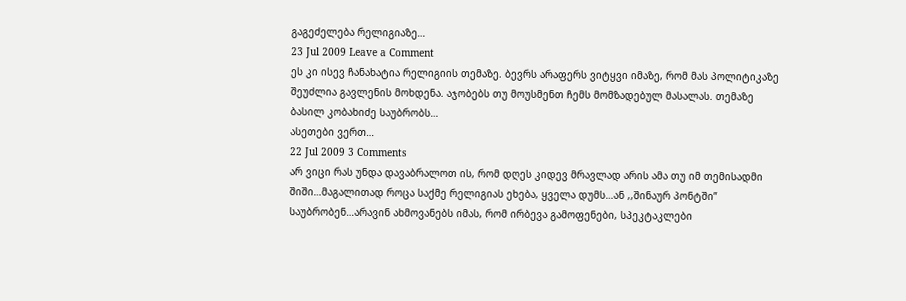გაგეძელება რელიგიაზე…
23 Jul 2009 Leave a Comment
ეს კი ისევ ჩანახატია რელიგიის თემაზე. ბევრს არაფერს ვიტყვი იმაზე, რომ მას პოლიტიკაზე შეუძლია გავლენის მოხდენა. აჯობებს თუ მოუსმენთ ჩემს მომზადებულ მასალას. თემაზე ბასილ კობახიძე საუბრობს…
ასეთები ვერთ…
22 Jul 2009 3 Comments
არ ვიცი რას უნდა დავაბრალოთ ის, რომ დღეს კიდევ მრავლად არის ამა თუ იმ თემისადმი შიში…მაგალითად როცა საქმე რელიგიას ეხება, ყველა დუმს…ან ,,შინაურ პონტში” საუბრობენ…არავინ ახმოვანებს იმას, რომ ირბევა გამოფენები, სპეკტაკლები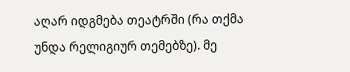აღარ იდგმება თეატრში (რა თქმა უნდა რელიგიურ თემებზე). მე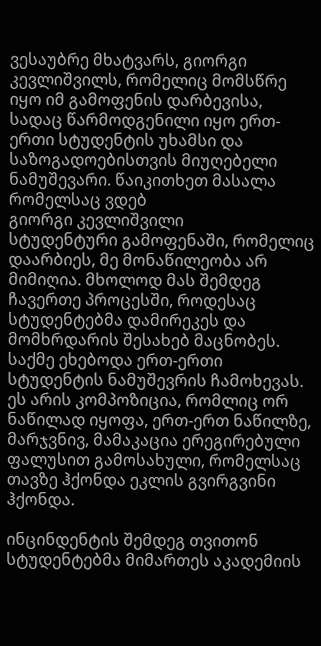ვესაუბრე მხატვარს, გიორგი კევლიშვილს, რომელიც მომსწრე იყო იმ გამოფენის დარბევისა, სადაც წარმოდგენილი იყო ერთ-ერთი სტუდენტის უხამსი და საზოგადოებისთვის მიუღებელი ნამუშევარი. წაიკითხეთ მასალა რომელსაც ვდებ
გიორგი კევლიშვილი
სტუდენტური გამოფენაში, რომელიც დაარბიეს, მე მონაწილეობა არ მიმიღია. მხოლოდ მას შემდეგ ჩავერთე პროცესში, როდესაც სტუდენტებმა დამირეკეს და მომხრდარის შესახებ მაცნობეს. საქმე ეხებოდა ერთ-ერთი სტუდენტის ნამუშევრის ჩამოხევას. ეს არის კომპოზიცია, რომლიც ორ ნაწილად იყოფა, ერთ-ერთ ნაწილზე, მარჯვნივ, მამაკაცია ერეგირებული ფალუსით გამოსახული, რომელსაც თავზე ჰქონდა ეკლის გვირგვინი ჰქონდა.

ინცინდენტის შემდეგ თვითონ სტუდენტებმა მიმართეს აკადემიის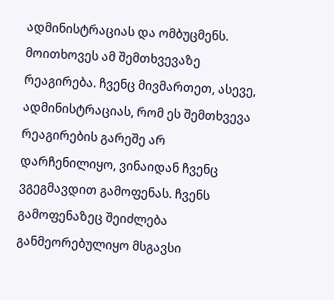ადმინისტრაციას და ომბუცმენს. მოითხოვეს ამ შემთხვევაზე რეაგირება. ჩვენც მივმართეთ, ასევე, ადმინისტრაციას, რომ ეს შემთხვევა რეაგირების გარეშე არ დარჩენილიყო, ვინაიდან ჩვენც ვგეგმავდით გამოფენას. ჩვენს გამოფენაზეც შეიძლება განმეორებულიყო მსგავსი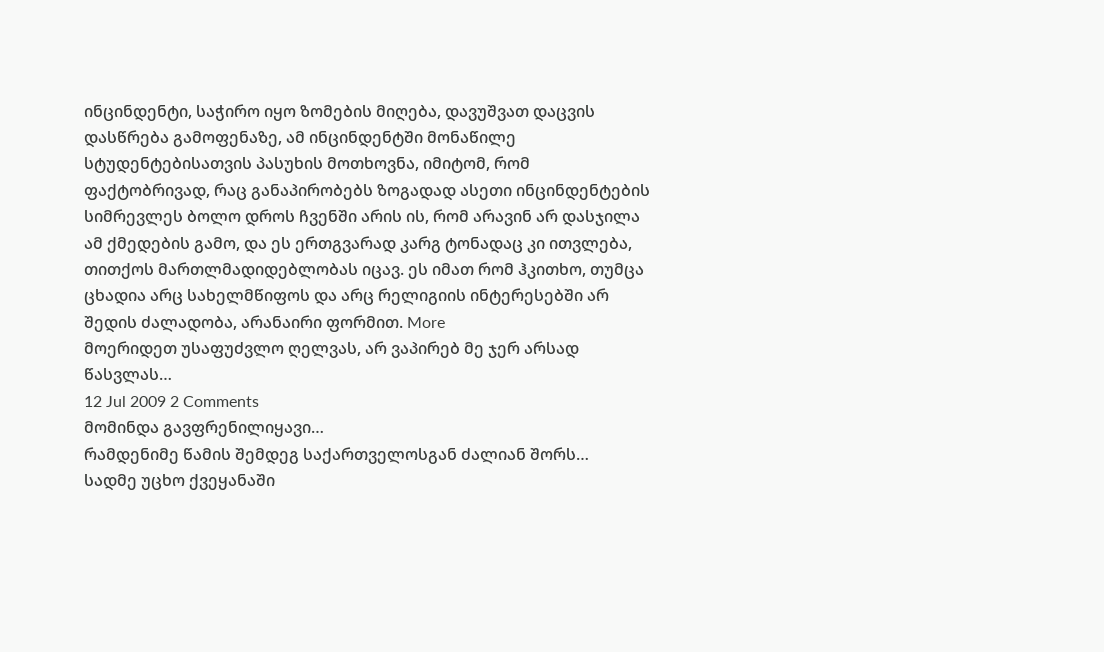ინცინდენტი, საჭირო იყო ზომების მიღება, დავუშვათ დაცვის დასწრება გამოფენაზე, ამ ინცინდენტში მონაწილე სტუდენტებისათვის პასუხის მოთხოვნა, იმიტომ, რომ ფაქტობრივად, რაც განაპირობებს ზოგადად ასეთი ინცინდენტების სიმრევლეს ბოლო დროს ჩვენში არის ის, რომ არავინ არ დასჯილა ამ ქმედების გამო, და ეს ერთგვარად კარგ ტონადაც კი ითვლება, თითქოს მართლმადიდებლობას იცავ. ეს იმათ რომ ჰკითხო, თუმცა ცხადია არც სახელმწიფოს და არც რელიგიის ინტერესებში არ შედის ძალადობა, არანაირი ფორმით. More
მოერიდეთ უსაფუძვლო ღელვას, არ ვაპირებ მე ჯერ არსად წასვლას…
12 Jul 2009 2 Comments
მომინდა გავფრენილიყავი…
რამდენიმე წამის შემდეგ საქართველოსგან ძალიან შორს…
სადმე უცხო ქვეყანაში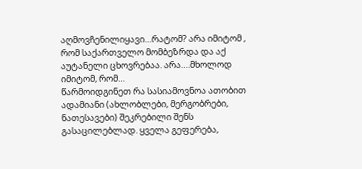აღმოვჩენილიყავი…რატომ? არა იმიტომ , რომ საქართველო მომბეზრდა და აქ აუტანელი ცხოვრებაა. არა….მხოლოდ იმიტომ, რომ…
წარმოიდგინეთ რა სასიამოვნოა ათობით ადამიანი (ახლობლები, მერგობრები, ნათესავები) შეკრებილი შენს გასაცილებლად. ყველა გეფერება,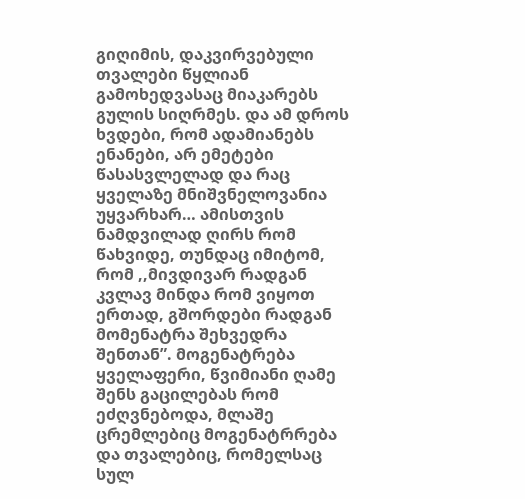გიღიმის, დაკვირვებული თვალები წყლიან გამოხედვასაც მიაკარებს გულის სიღრმეს. და ამ დროს ხვდები, რომ ადამიანებს ენანები, არ ემეტები წასასვლელად და რაც ყველაზე მნიშვნელოვანია უყვარხარ… ამისთვის ნამდვილად ღირს რომ წახვიდე, თუნდაც იმიტომ, რომ ,,მივდივარ რადგან კვლავ მინდა რომ ვიყოთ ერთად, გშორდები რადგან მომენატრა შეხვედრა შენთან”. მოგენატრება ყველაფერი, წვიმიანი ღამე შენს გაცილებას რომ ეძღვნებოდა, მლაშე ცრემლებიც მოგენატრრება და თვალებიც, რომელსაც სულ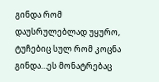გინდა რომ დაუსრულებლად უყურო, ტუჩებიც სულ რომ კოცნა გინდა…ეს მონატრებაც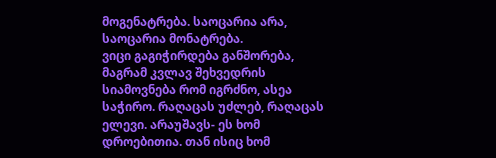მოგენატრება. საოცარია არა, საოცარია მონატრება.
ვიცი გაგიჭირდება განშორება, მაგრამ კვლავ შეხვედრის სიამოვნება რომ იგრძნო, ასეა საჭირო. რაღაცას უძლებ, რაღაცას ელევი. არაუშავს- ეს ხომ დროებითია. თან ისიც ხომ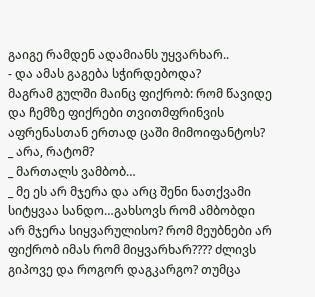გაიგე რამდენ ადამიანს უყვარხარ..
- და ამას გაგება სჭირდებოდა?
მაგრამ გულში მაინც ფიქრობ: რომ წავიდე და ჩემზე ფიქრები თვითმფრინვის აფრენასთან ერთად ცაში მიმოიფანტოს?
_ არა, რატომ?
_ მართალს ვამბობ…
_ მე ეს არ მჯერა და არც შენი ნათქვამი სიტყვაა სანდო…გახსოვს რომ ამბობდი არ მჯერა სიყვარულისო? რომ მეუბნები არ ფიქრობ იმას რომ მიყვარხარ???? ძლივს გიპოვე და როგორ დაგკარგო? თუმცა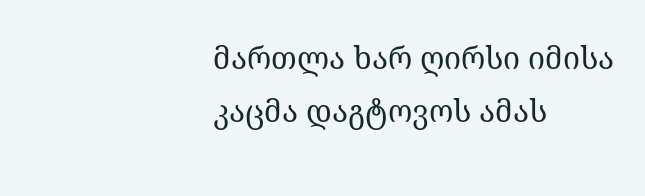მართლა ხარ ღირსი იმისა კაცმა დაგტოვოს ამას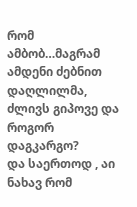რომ ამბობ…მაგრამ ამდენი ძებნით დაღლილმა, ძლივს გიპოვე და როგორ დაგკარგო?
და საერთოდ , აი ნახავ რომ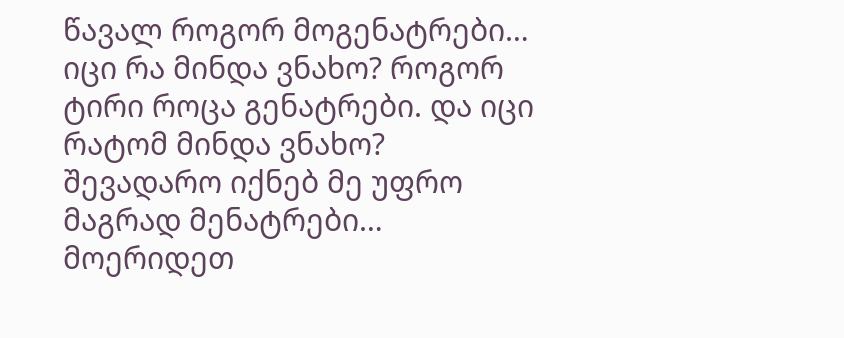წავალ როგორ მოგენატრები…
იცი რა მინდა ვნახო? როგორ ტირი როცა გენატრები. და იცი რატომ მინდა ვნახო? შევადარო იქნებ მე უფრო მაგრად მენატრები…
მოერიდეთ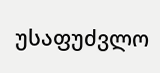უსაფუძვლო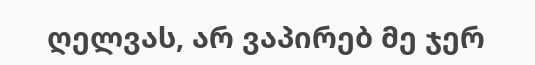ღელვას, არ ვაპირებ მე ჯერ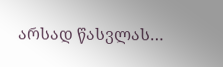არსად წასვლას…